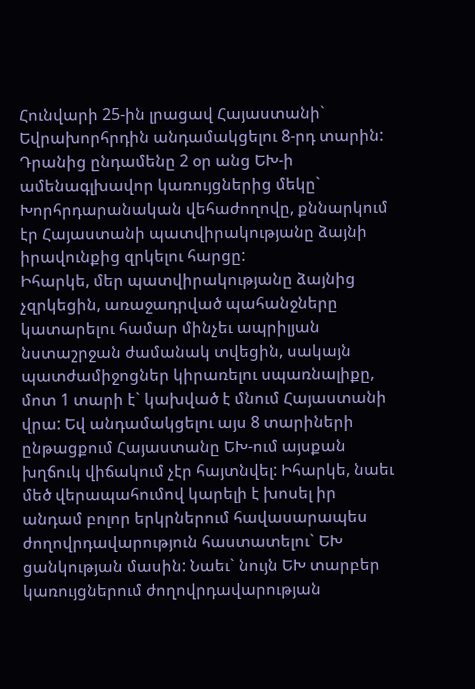Հունվարի 25-ին լրացավ Հայաստանի` Եվրախորհրդին անդամակցելու 8-րդ տարին: Դրանից ընդամենը 2 օր անց ԵԽ-ի ամենագլխավոր կառույցներից մեկը` Խորհրդարանական վեհաժողովը, քննարկում էր Հայաստանի պատվիրակությանը ձայնի իրավունքից զրկելու հարցը:
Իհարկե, մեր պատվիրակությանը ձայնից չզրկեցին, առաջադրված պահանջները կատարելու համար մինչեւ ապրիլյան նստաշրջան ժամանակ տվեցին, սակայն պատժամիջոցներ կիրառելու սպառնալիքը, մոտ 1 տարի է` կախված է մնում Հայաստանի վրա: Եվ անդամակցելու այս 8 տարիների ընթացքում Հայաստանը ԵԽ-ում այսքան խղճուկ վիճակում չէր հայտնվել: Իհարկե, նաեւ մեծ վերապահումով կարելի է խոսել իր անդամ բոլոր երկրներում հավասարապես ժողովրդավարություն հաստատելու` ԵԽ ցանկության մասին: Նաեւ` նույն ԵԽ տարբեր կառույցներում ժողովրդավարության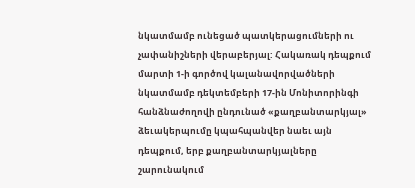նկատմամբ ունեցած պատկերացումների ու չափանիշների վերաբերյալ: Հակառակ դեպքում մարտի 1-ի գործով կալանավորվածների նկատմամբ դեկտեմբերի 17-ին Մոնիտորինգի հանձնաժողովի ընդունած «քաղբանտարկյալ» ձեւակերպումը կպահպանվեր նաեւ այն դեպքում, երբ քաղբանտարկյալները շարունակում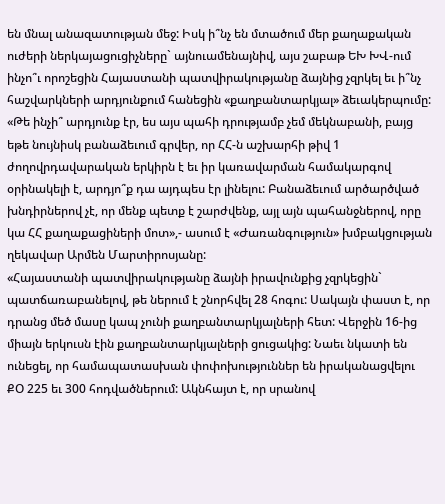են մնալ անազատության մեջ: Իսկ ի՞նչ են մտածում մեր քաղաքական ուժերի ներկայացուցիչները` այնուամենայնիվ, այս շաբաթ ԵԽ ԽՎ-ում ինչո՞ւ որոշեցին Հայաստանի պատվիրակությանը ձայնից չզրկել եւ ի՞նչ հաշվարկների արդյունքում հանեցին «քաղբանտարկյալ» ձեւակերպումը:
«Թե ինչի՞ արդյունք էր, ես այս պահի դրությամբ չեմ մեկնաբանի, բայց եթե նույնիսկ բանաձեւում գրվեր, որ ՀՀ-ն աշխարհի թիվ 1 ժողովրդավարական երկիրն է եւ իր կառավարման համակարգով օրինակելի է, արդյո՞ք դա այդպես էր լինելու: Բանաձեւում արծարծված խնդիրներով չէ, որ մենք պետք է շարժվենք, այլ այն պահանջներով, որը կա ՀՀ քաղաքացիների մոտ»,- ասում է «Ժառանգություն» խմբակցության ղեկավար Արմեն Մարտիրոսյանը:
«Հայաստանի պատվիրակությանը ձայնի իրավունքից չզրկեցին` պատճառաբանելով, թե ներում է շնորհվել 28 հոգու: Սակայն փաստ է, որ դրանց մեծ մասը կապ չունի քաղբանտարկյալների հետ: Վերջին 16-ից միայն երկուսն էին քաղբանտարկյալների ցուցակից: Նաեւ նկատի են ունեցել, որ համապատասխան փոփոխություններ են իրականացվելու ՔՕ 225 եւ 300 հոդվածներում: Ակնհայտ է, որ սրանով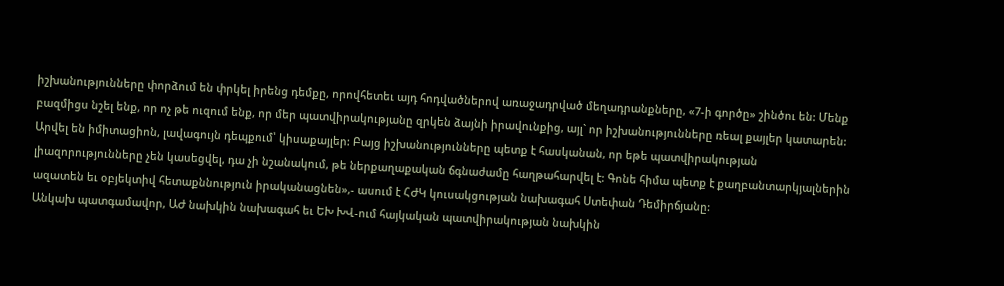իշխանությունները փորձում են փրկել իրենց դեմքը, որովհետեւ այդ հոդվածներով առաջադրված մեղադրանքները, «7-ի գործը» շինծու են: Մենք բազմիցս նշել ենք, որ ոչ թե ուզում ենք, որ մեր պատվիրակությանը զրկեն ձայնի իրավունքից, այլ` որ իշխանությունները ռեալ քայլեր կատարեն: Արվել են իմիտացիոն, լավագույն դեպքում՝ կիսաքայլեր: Բայց իշխանությունները պետք է հասկանան, որ եթե պատվիրակության լիազորությունները չեն կասեցվել, դա չի նշանակում, թե ներքաղաքական ճգնաժամը հաղթահարվել է: Գոնե հիմա պետք է քաղբանտարկյալներին ազատեն եւ օբյեկտիվ հետաքննություն իրականացնեն»,- ասում է ՀԺԿ կուսակցության նախագահ Ստեփան Դեմիրճյանը:
Անկախ պատգամավոր, ԱԺ նախկին նախագահ եւ ԵԽ ԽՎ-ում հայկական պատվիրակության նախկին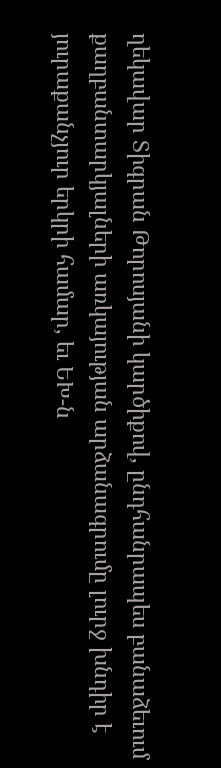ղեկավար Տիգրան Թորոսյանի կարծիքով, ընդհանրապես բանաձեւում քաղբանտարկյալների առկայության արձանագրումը լուրջ խնդիր է յուրաքանչյուր երկրի համար, եւ ԵԽ-ն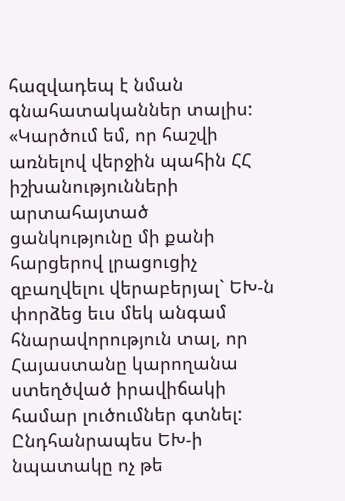հազվադեպ է նման գնահատականներ տալիս: «Կարծում եմ, որ հաշվի առնելով վերջին պահին ՀՀ իշխանությունների արտահայտած ցանկությունը մի քանի հարցերով լրացուցիչ զբաղվելու վերաբերյալ` ԵԽ-ն փորձեց եւս մեկ անգամ հնարավորություն տալ, որ Հայաստանը կարողանա ստեղծված իրավիճակի համար լուծումներ գտնել: Ընդհանրապես ԵԽ-ի նպատակը ոչ թե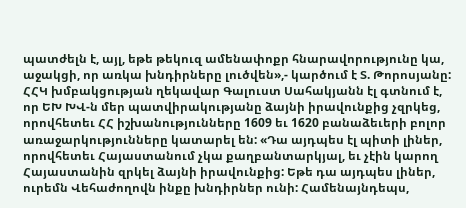պատժելն է, այլ, եթե թեկուզ ամենափոքր հնարավորությունը կա, աջակցի, որ առկա խնդիրները լուծվեն»,- կարծում է Տ. Թորոսյանը:
ՀՀԿ խմբակցության ղեկավար Գալուստ Սահակյանն էլ գտնում է, որ ԵԽ ԽՎ-ն մեր պատվիրակությանը ձայնի իրավունքից չզրկեց, որովհետեւ ՀՀ իշխանությունները 1609 եւ 1620 բանաձեւերի բոլոր առաջարկությունները կատարել են: «Դա այդպես էլ պիտի լիներ, որովհետեւ Հայաստանում չկա քաղբանտարկյալ, եւ չէին կարող Հայաստանին զրկել ձայնի իրավունքից: Եթե դա այդպես լիներ, ուրեմն Վեհաժողովն ինքը խնդիրներ ունի: Համենայնդեպս,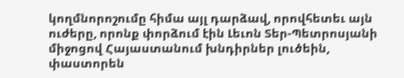կողմնորոշումը հիմա այլ դարձավ, որովհետեւ այն ուժերը, որոնք փորձում էին Լեւոն Տեր-Պետրոսյանի միջոցով Հայաստանում խնդիրներ լուծեին, փաստորեն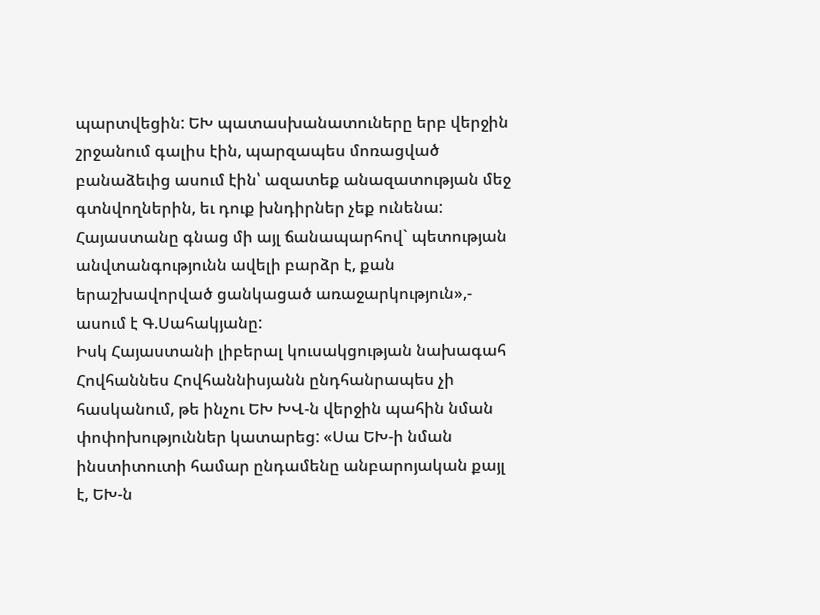պարտվեցին: ԵԽ պատասխանատուները երբ վերջին շրջանում գալիս էին, պարզապես մոռացված բանաձեւից ասում էին՝ ազատեք անազատության մեջ գտնվողներին, եւ դուք խնդիրներ չեք ունենա: Հայաստանը գնաց մի այլ ճանապարհով` պետության անվտանգությունն ավելի բարձր է, քան երաշխավորված ցանկացած առաջարկություն»,- ասում է Գ.Սահակյանը:
Իսկ Հայաստանի լիբերալ կուսակցության նախագահ Հովհաննես Հովհաննիսյանն ընդհանրապես չի հասկանում, թե ինչու ԵԽ ԽՎ-ն վերջին պահին նման փոփոխություններ կատարեց: «Սա ԵԽ-ի նման ինստիտուտի համար ընդամենը անբարոյական քայլ է, ԵԽ-ն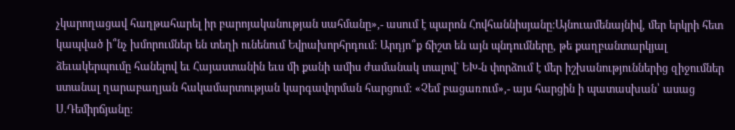չկարողացավ հաղթահարել իր բարոյականության սահմանը»,- ասում է պարոն Հովհաննիսյանը:Այնուամենայնիվ, մեր երկրի հետ կապված ի՞նչ խմորումներ են տեղի ունենում Եվրախորհրդում: Արդյո՞ք ճիշտ են այն պնդումները, թե քաղբանտարկյալ ձեւակերպումը հանելով եւ Հայաստանին եւս մի քանի ամիս ժամանակ տալով` ԵԽ-ն փորձում է մեր իշխանություններից զիջումներ ստանալ ղարաբաղյան հակամարտության կարգավորման հարցում: «Չեմ բացառում»,- այս հարցին ի պատասխան՝ ասաց Ս.Դեմիրճյանը: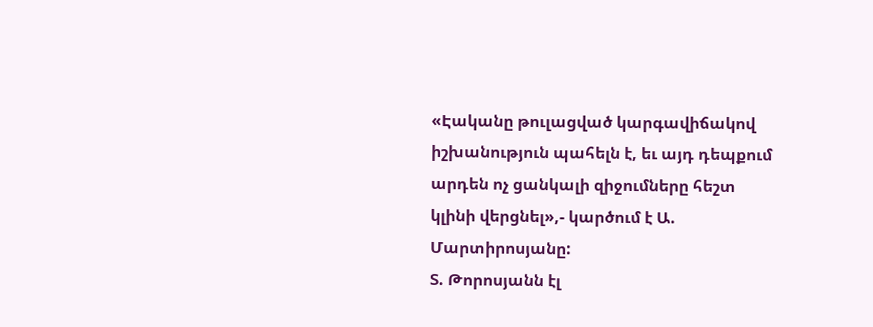«Էականը թուլացված կարգավիճակով իշխանություն պահելն է, եւ այդ դեպքում արդեն ոչ ցանկալի զիջումները հեշտ կլինի վերցնել»,- կարծում է Ա. Մարտիրոսյանը:
Տ. Թորոսյանն էլ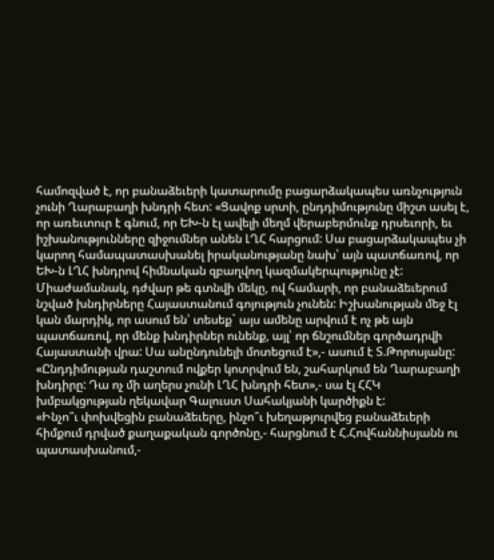համոզված է, որ բանաձեւերի կատարումը բացարձակապես առնչություն չունի Ղարաբաղի խնդրի հետ: «Ցավոք սրտի, ընդդիմությունը միշտ ասել է, որ առեւտուր է գնում, որ ԵԽ-ն էլ ավելի մեղմ վերաբերմունք դրսեւորի, եւ իշխանությունները զիջումներ անեն ԼՂՀ հարցում: Սա բացարձակապես չի կարող համապատասխանել իրականությանը նախ՝ այն պատճառով, որ ԵԽ-ն ԼՂՀ խնդրով հիմնական զբաղվող կազմակերպությունը չէ: Միաժամանակ, դժվար թե գտնվի մեկը, ով համարի, որ բանաձեւերում նշված խնդիրները Հայաստանում գոյություն չունեն: Իշխանության մեջ էլ կան մարդիկ, որ ասում են՝ տեսեք` այս ամենը արվում է ոչ թե այն պատճառով, որ մենք խնդիրներ ունենք, այլ՝ որ ճնշումներ գործադրվի Հայաստանի վրա: Սա անընդունելի մոտեցում է»,- ասում է Տ.Թորոսյանը:
«Ընդդիմության դաշտում ովքեր կոտրվում են, շահարկում են Ղարաբաղի խնդիրը: Դա ոչ մի աղերս չունի ԼՂՀ խնդրի հետ»,- սա էլ ՀՀԿ խմբակցության ղեկավար Գալուստ Սահակյանի կարծիքն է:
«Ինչո՞ւ փոխվեցին բանաձեւերը, ինչո՞ւ խեղաթյուրվեց բանաձեւերի հիմքում դրված քաղաքական գործոնը,- հարցնում է Հ.Հովհաննիսյանն ու պատասխանում,-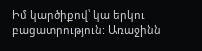Իմ կարծիքով՝ կա երկու բացատրություն: Առաջինն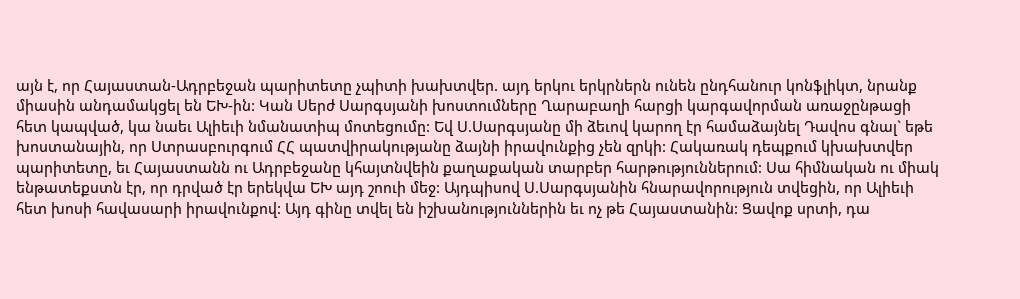այն է, որ Հայաստան-Ադրբեջան պարիտետը չպիտի խախտվեր. այդ երկու երկրներն ունեն ընդհանուր կոնֆլիկտ, նրանք միասին անդամակցել են ԵԽ-ին: Կան Սերժ Սարգսյանի խոստումները Ղարաբաղի հարցի կարգավորման առաջընթացի հետ կապված, կա նաեւ Ալիեւի նմանատիպ մոտեցումը: Եվ Ս.Սարգսյանը մի ձեւով կարող էր համաձայնել Դավոս գնալ` եթե խոստանային, որ Ստրասբուրգում ՀՀ պատվիրակությանը ձայնի իրավունքից չեն զրկի: Հակառակ դեպքում կխախտվեր պարիտետը, եւ Հայաստանն ու Ադրբեջանը կհայտնվեին քաղաքական տարբեր հարթություններում: Սա հիմնական ու միակ ենթատեքստն էր, որ դրված էր երեկվա ԵԽ այդ շոուի մեջ: Այդպիսով Ս.Սարգսյանին հնարավորություն տվեցին, որ Ալիեւի հետ խոսի հավասարի իրավունքով: Այդ գինը տվել են իշխանություններին եւ ոչ թե Հայաստանին: Ցավոք սրտի, դա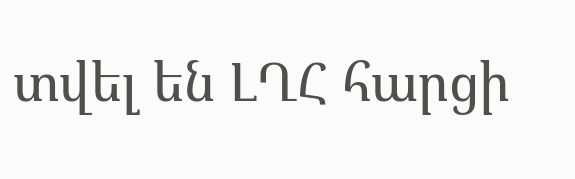տվել են ԼՂՀ հարցի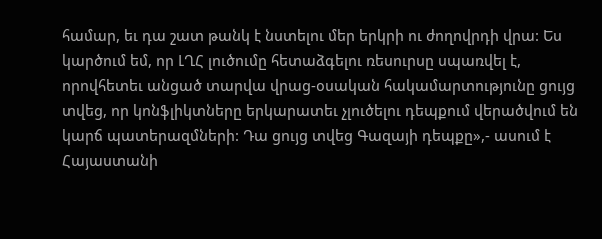համար, եւ դա շատ թանկ է նստելու մեր երկրի ու ժողովրդի վրա: Ես կարծում եմ, որ ԼՂՀ լուծումը հետաձգելու ռեսուրսը սպառվել է, որովհետեւ անցած տարվա վրաց-օսական հակամարտությունը ցույց տվեց, որ կոնֆլիկտները երկարատեւ չլուծելու դեպքում վերածվում են կարճ պատերազմների: Դա ցույց տվեց Գազայի դեպքը»,- ասում է Հայաստանի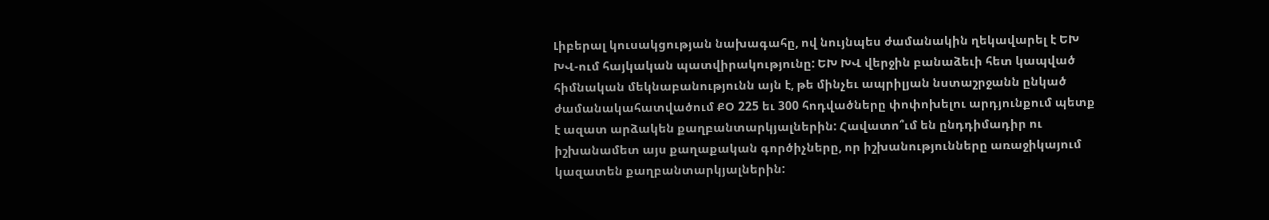Լիբերալ կուսակցության նախագահը, ով նույնպես ժամանակին ղեկավարել է ԵԽ ԽՎ-ում հայկական պատվիրակությունը: ԵԽ ԽՎ վերջին բանաձեւի հետ կապված հիմնական մեկնաբանությունն այն է, թե մինչեւ ապրիլյան նստաշրջանն ընկած ժամանակահատվածում ՔՕ 225 եւ 300 հոդվածները փոփոխելու արդյունքում պետք է ազատ արձակեն քաղբանտարկյալներին: Հավատո՞ւմ են ընդդիմադիր ու իշխանամետ այս քաղաքական գործիչները, որ իշխանությունները առաջիկայում կազատեն քաղբանտարկյալներին: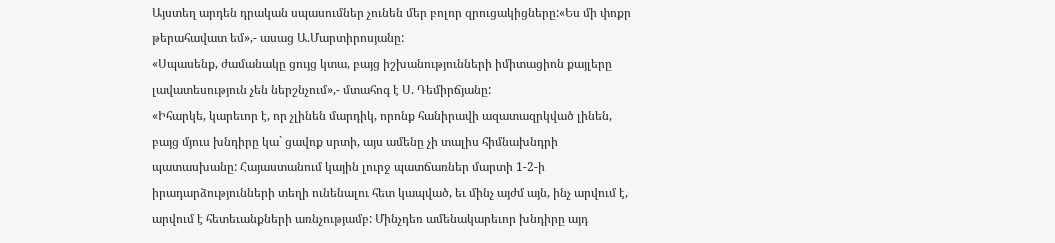Այստեղ արդեն դրական սպասումներ չունեն մեր բոլոր զրուցակիցները:«Ես մի փոքր թերահավատ եմ»,- ասաց Ա.Մարտիրոսյանը:
«Սպասենք, ժամանակը ցույց կտա, բայց իշխանությունների իմիտացիոն քայլերը լավատեսություն չեն ներշնչում»,- մտահոգ է Ս. Դեմիրճյանը:
«Իհարկե, կարեւոր է, որ չլինեն մարդիկ, որոնք հանիրավի ազատազրկված լինեն, բայց մյուս խնդիրը կա` ցավոք սրտի, այս ամենը չի տալիս հիմնախնդրի պատասխանը: Հայաստանում կային լուրջ պատճառներ մարտի 1-2-ի իրադարձությունների տեղի ունենալու հետ կապված, եւ մինչ այժմ այն, ինչ արվում է, արվում է հետեւանքների առնչությամբ: Մինչդեռ ամենակարեւոր խնդիրը այդ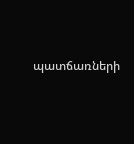պատճառների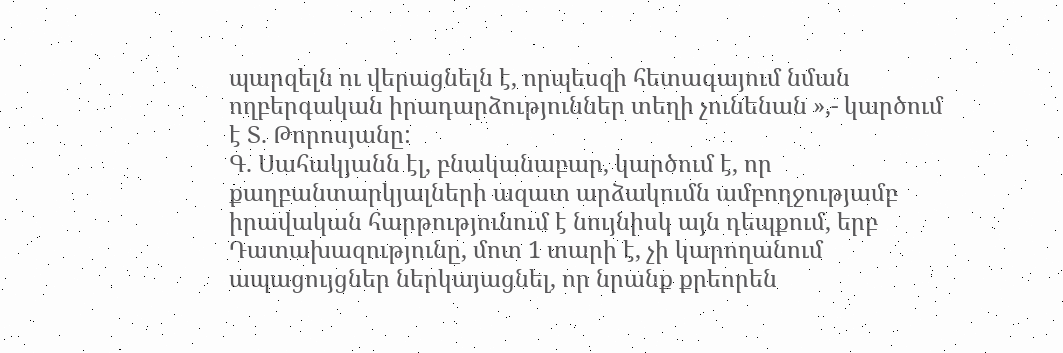պարզելն ու վերացնելն է, որպեսզի հետագայում նման ողբերգական իրադարձություններ տեղի չունենան »,- կարծում է Տ. Թորոսյանը:
Գ. Սահակյանն էլ, բնականաբար, կարծում է, որ քաղբանտարկյալների ազատ արձակումն ամբողջությամբ իրավական հարթությունում է նույնիսկ այն դեպքում, երբ Դատախազությունը, մոտ 1 տարի է, չի կարողանում ապացույցներ ներկայացնել, որ նրանք քրեորեն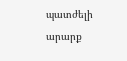պատժելի արարք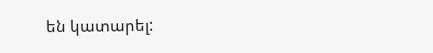են կատարել: